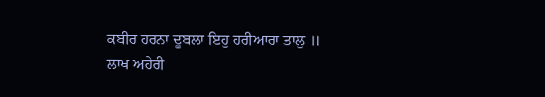ਕਬੀਰ ਹਰਨਾ ਦੂਬਲਾ ਇਹੁ ਹਰੀਆਰਾ ਤਾਲੁ ॥
ਲਾਖ ਅਹੇਰੀ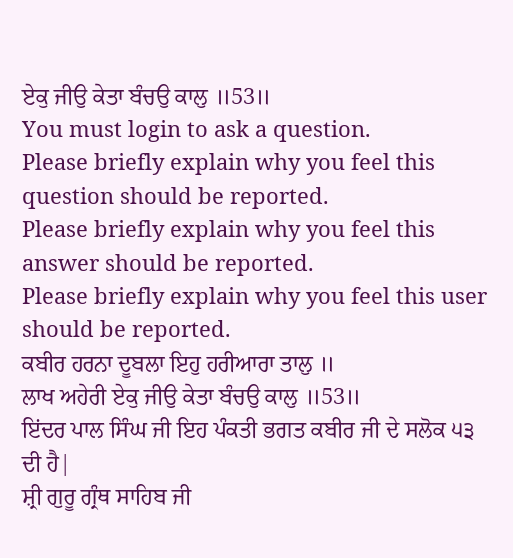ਏਕੁ ਜੀਉ ਕੇਤਾ ਬੰਚਉ ਕਾਲੁ ॥53॥
You must login to ask a question.
Please briefly explain why you feel this question should be reported.
Please briefly explain why you feel this answer should be reported.
Please briefly explain why you feel this user should be reported.
ਕਬੀਰ ਹਰਨਾ ਦੂਬਲਾ ਇਹੁ ਹਰੀਆਰਾ ਤਾਲੁ ॥
ਲਾਖ ਅਹੇਰੀ ਏਕੁ ਜੀਉ ਕੇਤਾ ਬੰਚਉ ਕਾਲੁ ॥53॥
ਇਂਦਰ ਪਾਲ ਸਿੰਘ ਜੀ ਇਹ ਪੰਕਤੀ ਭਗਤ ਕਬੀਰ ਜੀ ਦੇ ਸਲੋਕ ੫੩ ਦੀ ਹੈ|
ਸ਼੍ਰੀ ਗੁਰੂ ਗ੍ਰੰਥ ਸਾਹਿਬ ਜੀ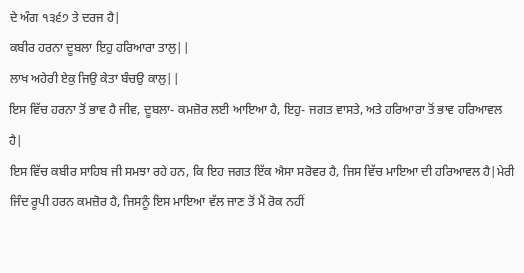ਦੇ ਅੰਗ ੧੩੬੭ ਤੇ ਦਰਜ ਹੈ|
ਕਬੀਰ ਹਰਨਾ ਦੂਬਲਾ ਇਹੁ ਹਰਿਆਰਾ ਤਾਲੁ||
ਲਾਖ ਅਹੇਰੀ ਏਕੁ ਜਿਉ ਕੇਤਾ ਬੰਚਉ ਕਾਲੁ||
ਇਸ ਵਿੱਚ ਹਰਨਾ ਤੋਂ ਭਾਵ ਹੈ ਜੀਵ, ਦੂਬਲਾ- ਕਮਜ਼ੋਰ ਲਈ ਆਇਆ ਹੈ, ਇਹੁ- ਜਗਤ ਵਾਸਤੇ, ਅਤੇ ਹਰਿਆਰਾ ਤੋਂ ਭਾਵ ਹਰਿਆਵਲ ਹੈ|
ਇਸ ਵਿੱਚ ਕਬੀਰ ਸਾਹਿਬ ਜੀ ਸਮਝਾ ਰਹੇ ਹਨ, ਕਿ ਇਹ ਜਗਤ ਇੱਕ ਐਸਾ ਸਰੋਵਰ ਹੈ, ਜਿਸ ਵਿੱਚ ਮਾਇਆ ਦੀ ਹਰਿਆਵਲ ਹੈ|ਮੇਰੀ ਜਿੰਦ ਰੂਪੀ ਹਰਨ ਕਮਜ਼ੋਰ ਹੈ, ਜਿਸਨੂੰ ਇਸ ਮਾਇਆ ਵੱਲ ਜਾਣ ਤੋਂ ਮੈਂ ਰੋਕ ਨਹੀਂ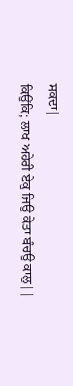ਸਕਦਾ|
ਕਿਉਂਕਿ; ਲਾਖ ਅਹੇਰੀ ਏਕੁ ਜਿਉ ਕੇਤਾ ਬੰਚਉ ਕਾਲੁ||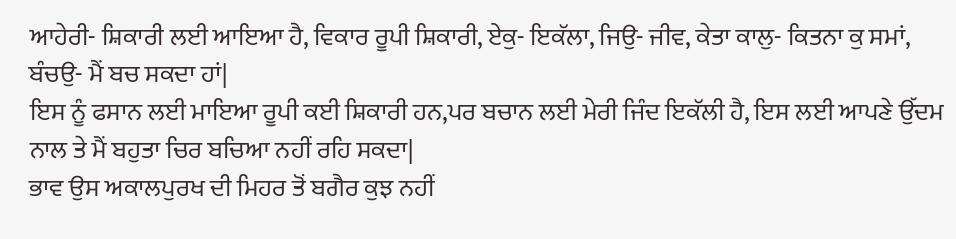ਆਹੇਰੀ- ਸ਼ਿਕਾਰੀ ਲਈ ਆਇਆ ਹੈ, ਵਿਕਾਰ ਰੂਪੀ ਸ਼ਿਕਾਰੀ, ਏਕੁ- ਇਕੱਲਾ, ਜਿਉ- ਜੀਵ, ਕੇਤਾ ਕਾਲੁ- ਕਿਤਨਾ ਕੁ ਸਮਾਂ, ਬੰਚਉ- ਮੈਂ ਬਚ ਸਕਦਾ ਹਾਂ|
ਇਸ ਨੂੰ ਫਸਾਨ ਲਈ ਮਾਇਆ ਰੂਪੀ ਕਈ ਸ਼ਿਕਾਰੀ ਹਨ,ਪਰ ਬਚਾਨ ਲਈ ਮੇਰੀ ਜਿੰਦ ਇਕੱਲੀ ਹੈ, ਇਸ ਲਈ ਆਪਣੇ ਉੱਦਮ ਨਾਲ ਤੇ ਮੈਂ ਬਹੁਤਾ ਚਿਰ ਬਚਿਆ ਨਹੀਂ ਰਹਿ ਸਕਦਾ|
ਭਾਵ ਉਸ ਅਕਾਲਪੁਰਖ ਦੀ ਮਿਹਰ ਤੋਂ ਬਗੈਰ ਕੁਝ ਨਹੀਂ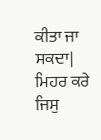ਕੀਤਾ ਜਾ ਸਕਦਾ|
ਮਿਹਰ ਕਰੇ ਜਿਸੁ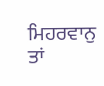ਮਿਹਰਵਾਨੁ ਤਾਂ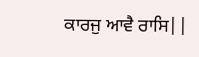ਕਾਰਜੁ ਆਵੈ ਰਾਸਿ||